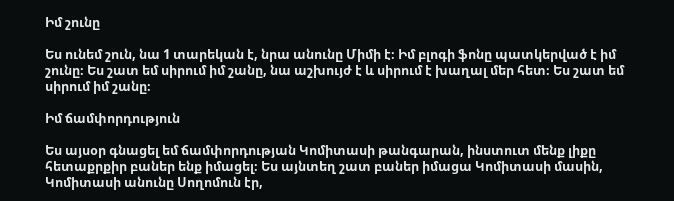Իմ շունը

Ես ունեմ շուն, նա 1 տարեկան է, նրա անունը Միմի է։ Իմ բլոգի ֆոնը պատկերված է իմ շունը։ Ես շատ եմ սիրում իմ շանը, նա աշխույժ է և սիրում է խաղալ մեր հետ։ Ես շատ եմ սիրում իմ շանը։

Իմ ճամփորդություն

Ես այսօր գնացել եմ ճամփորդության Կոմիտասի թանգարան, ինստուտ մենք լիքը հետաքրքիր բաներ ենք իմացել։ Ես այնտեղ շատ բաներ իմացա Կոմիտասի մասին, Կոմիտասի անունը Սողոմուն էր,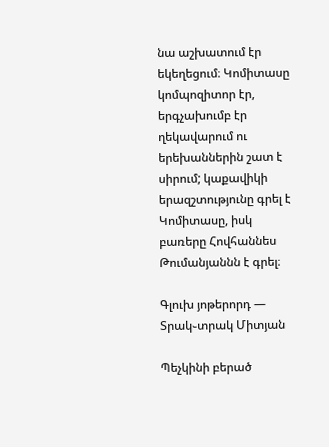նա աշխատում էր եկեղեցում։ Կոմիտասը կոմպոզիտոր էր, երգչախումբ էր ղեկավարում ու երեխաններին շատ է սիրում; կաքավիկի երազշտությունը գրել է Կոմիտասը, իսկ բառերը Հովհաննես Թումանյաննն է գրել։

Գլուխ յոթերորդ — Տրակ֊տրակ Միտյան

Պեչկինի բերած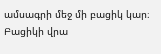ամսագրի մեջ մի բացիկ կար։ Բացիկի վրա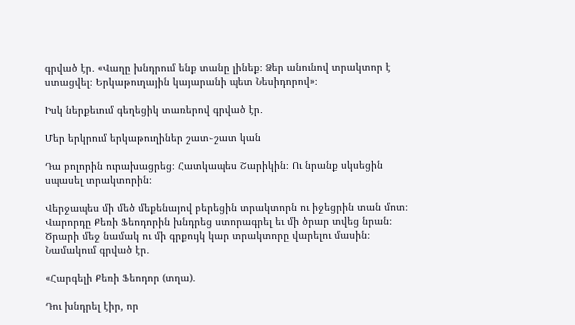գրված էր․ «Վաղը խնդրում ենք տանը լինեք։ Ձեր անունով տրակտոր է ստացվել։ Երկաթուղային կայարանի պետ Նեսիդորով»։

Իսկ ներքեւում գեղեցիկ տառերով գրված էր․

Մեր երկրում երկաթուղիներ շատ֊շատ կան

Դա բոլորին ուրախացրեց։ Հատկապես Շարիկին։ Ու նրանք սկսեցին սպասել տրակտորին։

Վերջապես մի մեծ մեքենայով բերեցին տրակտորն ու իջեցրին տան մոտ։ Վարորդը Քեռի Ֆեոդորին խնդրեց ստորագրել եւ մի ծրար տվեց նրան։ Ծրարի մեջ նամակ ու մի գրքույկ կար տրակտորը վարելու մասին։ Նամակում գրված էր․

«Հարգելի Քեռի Ֆեոդոր (տղա)․

Դու խնդրել էիր, որ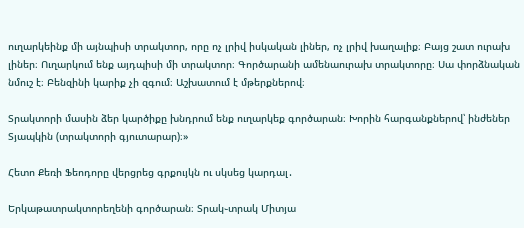ուղարկեինք մի այնպիսի տրակտոր, որը ոչ լրիվ իսկական լիներ, ոչ լրիվ խաղալիք։ Բայց շատ ուրախ լիներ։ Ուղարկում ենք այդպիսի մի տրակտոր։ Գործարանի ամենաուրախ տրակտորը։ Սա փորձնական նմուշ է։ Բենզինի կարիք չի զգում։ Աշխատում է մթերքներով։

Տրակտորի մասին ձեր կարծիքը խնդրում ենք ուղարկեք գործարան։ Խորին հարգանքներով՝ ինժեներ Տյապկին (տրակտորի գյուտարար)։»

Հետո Քեռի Ֆեոդորը վերցրեց գրքույկն ու սկսեց կարդալ․

Երկաթատրակտորեղենի գործարան։ Տրակ֊տրակ Միտյա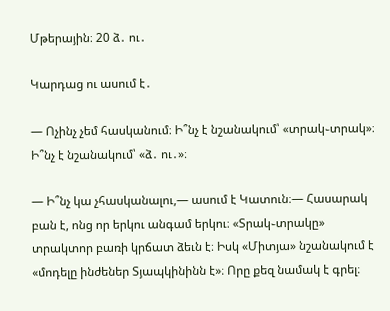Մթերային։ 20 ձ․ ու․

Կարդաց ու ասում է․

— Ոչինչ չեմ հասկանում։ Ի՞նչ է նշանակում՝ «տրակ֊տրակ»։ Ի՞նչ է նշանակում՝ «ձ․ ու․»։

— Ի՞նչ կա չհասկանալու,— ասում է Կատուն։— Հասարակ բան է, ոնց որ երկու անգամ երկու։ «Տրակ֊տրակը» տրակտոր բառի կրճատ ձեւն է։ Իսկ «Միտյա» նշանակում է «մոդելը ինժեներ Տյապկինինն է»։ Որը քեզ նամակ է գրել։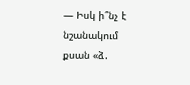— Իսկ ի՞նչ է նշանակում քսան «ձ․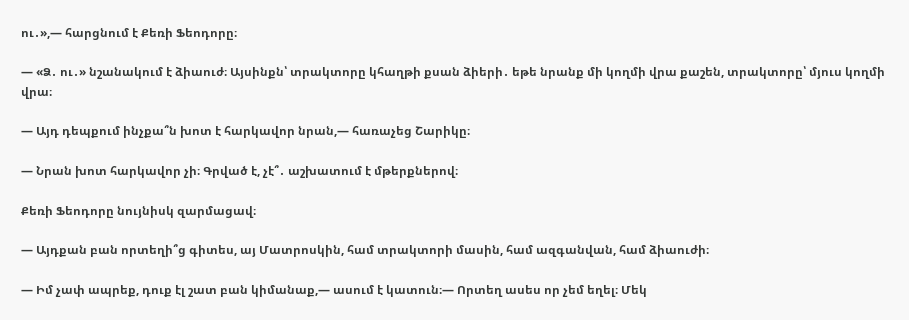ու․»,— հարցնում է Քեռի Ֆեոդորը։

— «Ձ․ ու․» նշանակում է ձիաուժ։ Այսինքն՝ տրակտորը կհաղթի քսան ձիերի․ եթե նրանք մի կողմի վրա քաշեն, տրակտորը՝ մյուս կողմի վրա։

— Այդ դեպքում ինչքա՞ն խոտ է հարկավոր նրան,— հառաչեց Շարիկը։

— Նրան խոտ հարկավոր չի։ Գրված է, չէ՞․ աշխատում է մթերքներով։

Քեռի Ֆեոդորը նույնիսկ զարմացավ։

— Այդքան բան որտեղի՞ց գիտես, այ Մատրոսկին, համ տրակտորի մասին, համ ազգանվան, համ ձիաուժի։

— Իմ չափ ապրեք, դուք էլ շատ բան կիմանաք,— ասում է կատուն։— Որտեղ ասես որ չեմ եղել։ Մեկ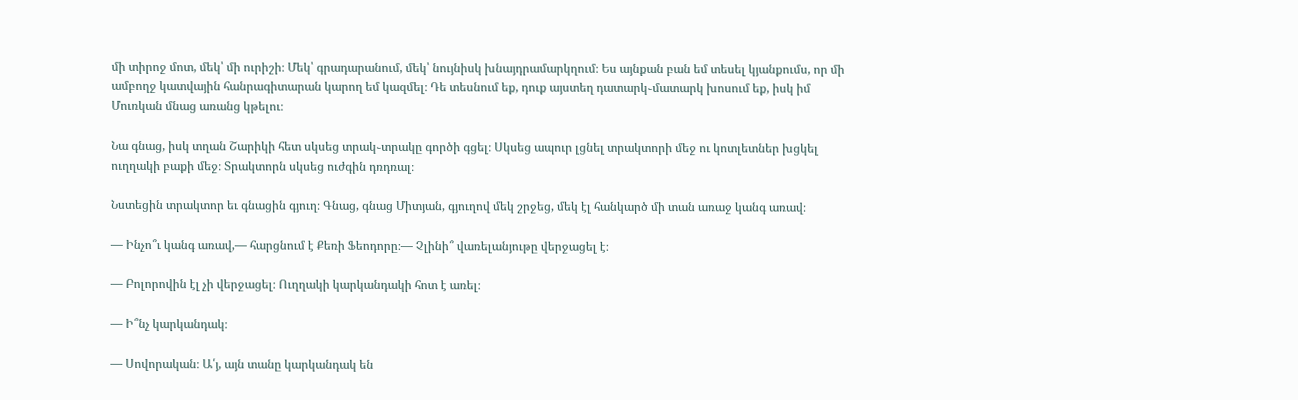մի տիրոջ մոտ, մեկ՝ մի ուրիշի։ Մեկ՝ գրադարանում, մեկ՝ նույնիսկ խնայդրամարկղում։ Ես այնքան բան եմ տեսել կյանքումս, որ մի ամբողջ կատվային հանրագիտարան կարող եմ կազմել։ Դե տեսնում եք, դուք այստեղ դատարկ֊մատարկ խոսում եք, իսկ իմ Մուռկան մնաց առանց կթելու։

Նա գնաց, իսկ տղան Շարիկի հետ սկսեց տրակ֊տրակը գործի գցել։ Սկսեց ապուր լցնել տրակտորի մեջ ու կոտլետներ խցկել ուղղակի բաքի մեջ։ Տրակտորն սկսեց ուժգին դռդռալ։

Նստեցին տրակտոր եւ գնացին գյուղ։ Գնաց, գնաց Միտյան, գյուղով մեկ շրջեց, մեկ էլ հանկարծ մի տան առաջ կանգ առավ։

— Ինչո՞ւ կանգ առավ,— հարցնում է Քեռի Ֆեոդորը։— Չլինի՞ վառելանյութը վերջացել է։

— Բոլորովին էլ չի վերջացել։ Ուղղակի կարկանդակի հոտ է առել։

— Ի՞նչ կարկանդակ։

— Սովորական։ Ա՛յ, այն տանը կարկանդակ են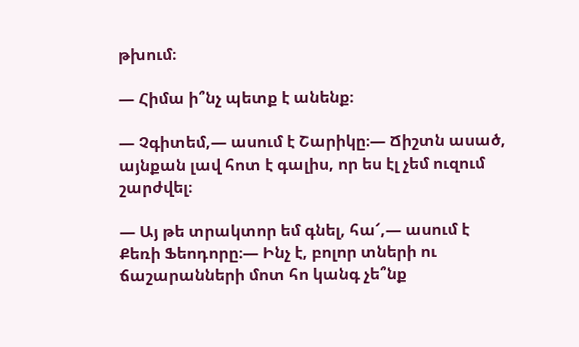թխում։

— Հիմա ի՞նչ պետք է անենք։

— Չգիտեմ,— ասում է Շարիկը։— Ճիշտն ասած, այնքան լավ հոտ է գալիս, որ ես էլ չեմ ուզում շարժվել։

— Այ թե տրակտոր եմ գնել, հա՜,— ասում է Քեռի Ֆեոդորը։— Ինչ է, բոլոր տների ու ճաշարանների մոտ հո կանգ չե՞նք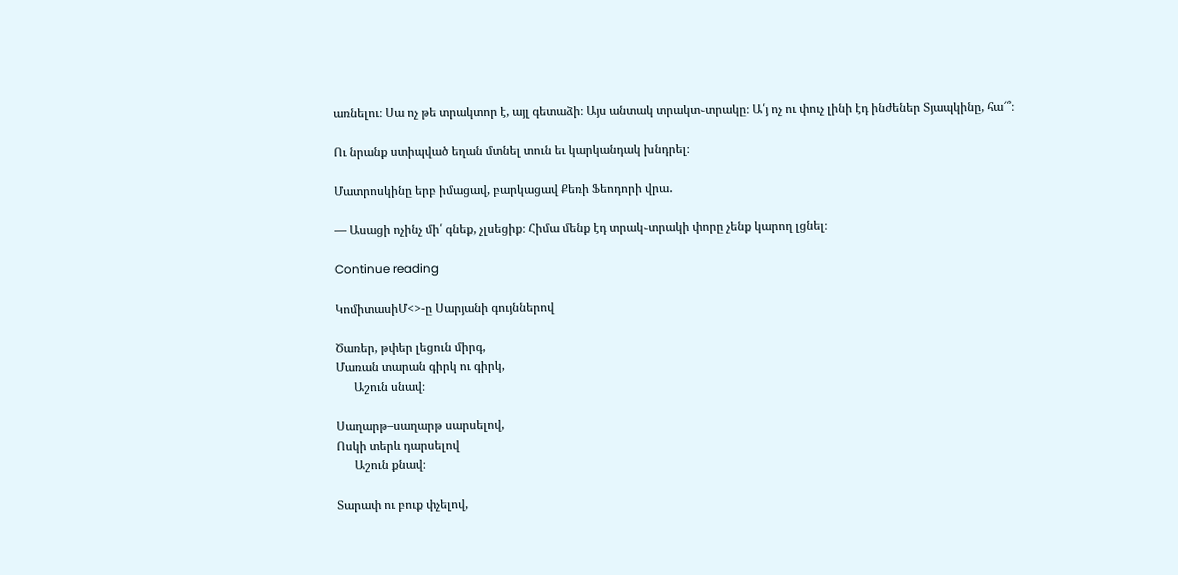առնելու։ Սա ոչ թե տրակտոր է, այլ գետաձի։ Այս անտակ տրակտ֊տրակը։ Ա՛յ ոչ ու փուչ լինի էդ ինժեներ Տյապկինը, հա՜՞։

Ու նրանք ստիպված եղան մտնել տուն եւ կարկանդակ խնդրել։

Մատրոսկինը երբ իմացավ, բարկացավ Քեռի Ֆեոդորի վրա․

— Ասացի ոչինչ մի՛ գնեք, չլսեցիք։ Հիմա մենք էդ տրակ֊տրակի փորը չենք կարող լցնել։

Continue reading

ԿոմիտասիՄ<>-ը Սարյանի գույններով

Ծառեր, թփեր լեցուն միրգ,
Մառան տարան գիրկ ու գիրկ,
      Աշուն սնավ։

Սաղարթ–սաղարթ սարսելով,
Ոսկի տերև դարսելով
      Աշուն քնավ։

Տարափ ու բուք փչելով,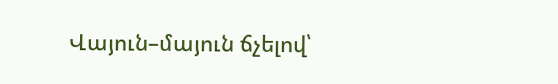Վայուն–մայուն ճչելով՝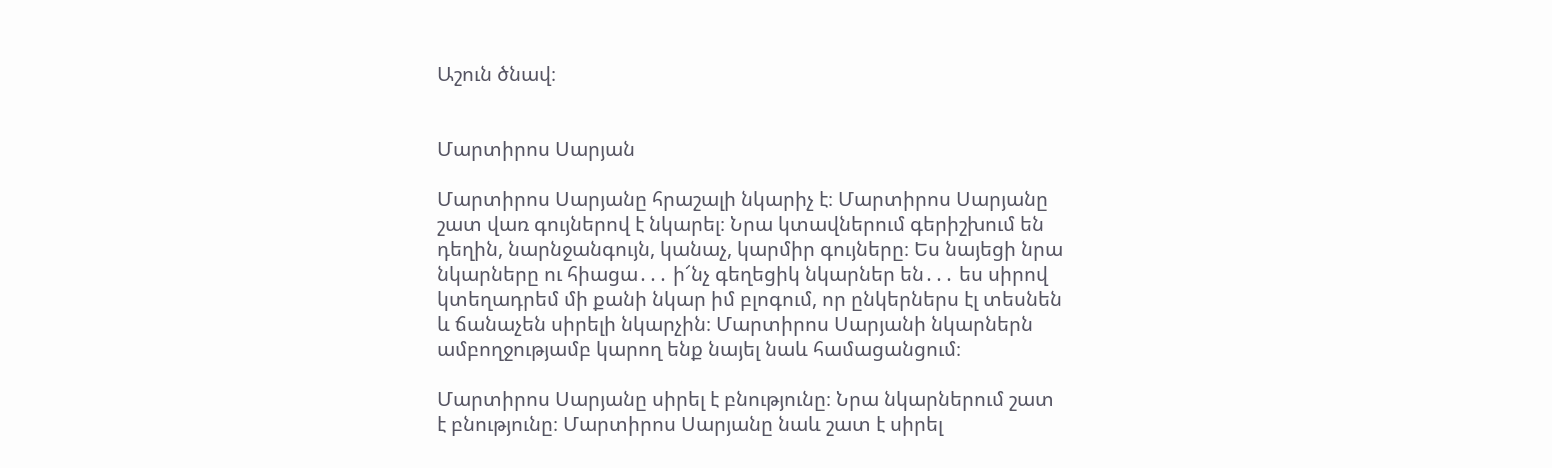Աշուն ծնավ։


Մարտիրոս Սարյան

Մարտիրոս Սարյանը հրաշալի նկարիչ է։ Մարտիրոս Սարյանը շատ վառ գույներով է նկարել։ Նրա կտավներում գերիշխում են դեղին, նարնջանգույն, կանաչ, կարմիր գույները։ Ես նայեցի նրա նկարները ու հիացա․․․ ի՜նչ գեղեցիկ նկարներ են․․․ ես սիրով կտեղադրեմ մի քանի նկար իմ բլոգում, որ ընկերներս էլ տեսնեն և ճանաչեն սիրելի նկարչին։ Մարտիրոս Սարյանի նկարներն ամբողջությամբ կարող ենք նայել նաև համացանցում։

Մարտիրոս Սարյանը սիրել է բնությունը։ Նրա նկարներում շատ է բնությունը։ Մարտիրոս Սարյանը նաև շատ է սիրել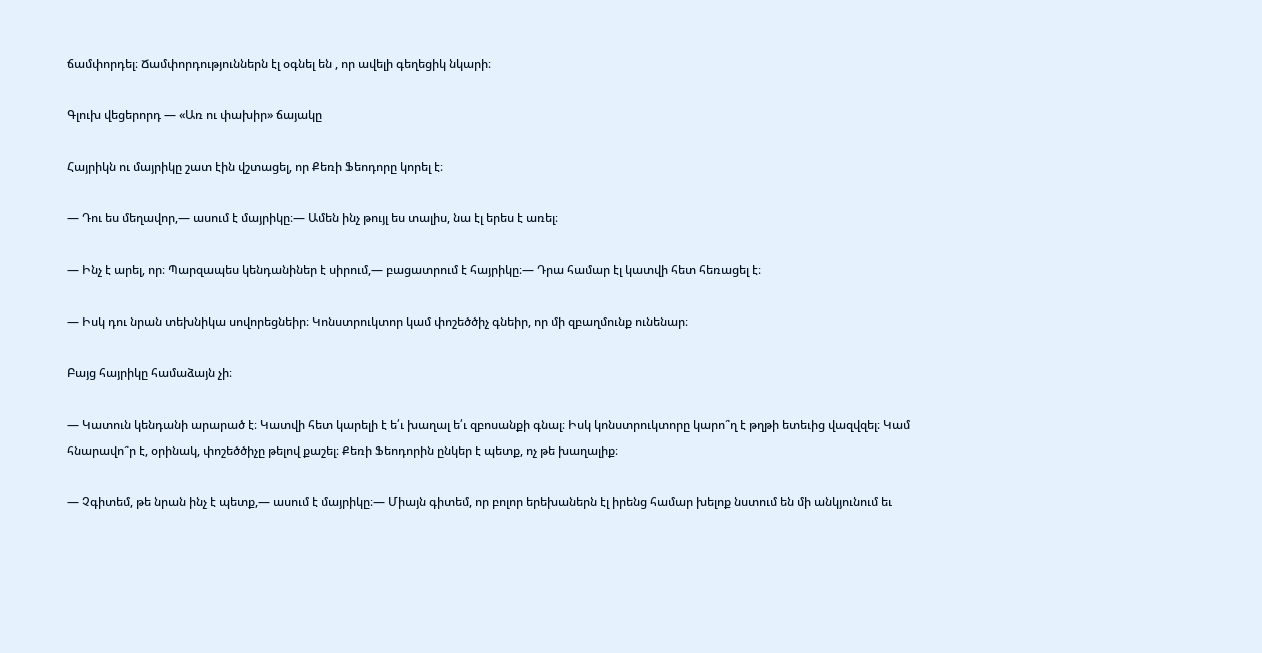ճամփորդել։ Ճամփորդություններն էլ օգնել են , որ ավելի գեղեցիկ նկարի։

Գլուխ վեցերորդ — «Առ ու փախիր» ճայակը

Հայրիկն ու մայրիկը շատ էին վշտացել, որ Քեռի Ֆեոդորը կորել է։

— Դու ես մեղավոր,— ասում է մայրիկը։— Ամեն ինչ թույլ ես տալիս, նա էլ երես է առել։

— Ինչ է արել, որ։ Պարզապես կենդանիներ է սիրում,— բացատրում է հայրիկը։— Դրա համար էլ կատվի հետ հեռացել է։

— Իսկ դու նրան տեխնիկա սովորեցնեիր։ Կոնստրուկտոր կամ փոշեծծիչ գնեիր, որ մի զբաղմունք ունենար։

Բայց հայրիկը համաձայն չի։

— Կատուն կենդանի արարած է։ Կատվի հետ կարելի է ե՛ւ խաղալ ե՛ւ զբոսանքի գնալ։ Իսկ կոնստրուկտորը կարո՞ղ է թղթի ետեւից վազվզել։ Կամ հնարավո՞ր է, օրինակ, փոշեծծիչը թելով քաշել։ Քեռի Ֆեոդորին ընկեր է պետք, ոչ թե խաղալիք։

— Չգիտեմ, թե նրան ինչ է պետք,— ասում է մայրիկը։— Միայն գիտեմ, որ բոլոր երեխաներն էլ իրենց համար խելոք նստում են մի անկյունում եւ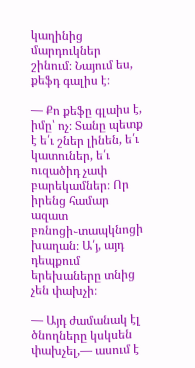կաղինից մարդուկներ շինում։ Նայում ես, քեֆդ գալիս է։

— Քո քեֆը գլաիս է, իմը՝ ոչ։ Տանը պետք է ե՛ւ շներ լինեն, ե՛ւ կատուներ, ե՛ւ ուզածիդ չափ բարեկամներ։ Որ իրենց համար ազատ բռնոցի֊տապկնոցի խաղան։ Ա՛յ, այդ դեպքում երեխաները տնից չեն փախչի։

— Այդ ժամանակ էլ ծնողները կսկսեն փախչել,— ասում է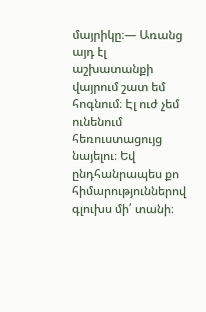մայրիկը։— Առանց այդ էլ աշխատանքի վայրում շատ եմ հոգնում։ Էլ ուժ չեմ ունենում հեռուստացույց նայելու։ Եվ ընդհանրապես քո հիմարություններով գլուխս մի՛ տանի։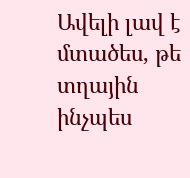Ավելի լավ է մտածես, թե տղային ինչպես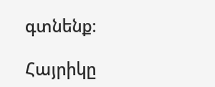գտնենք։

Հայրիկը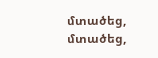մտածեց, մտածեց,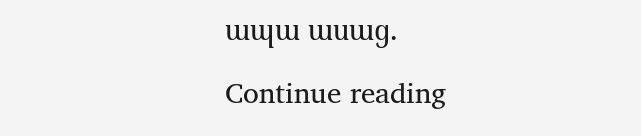ապա ասաց․

Continue reading